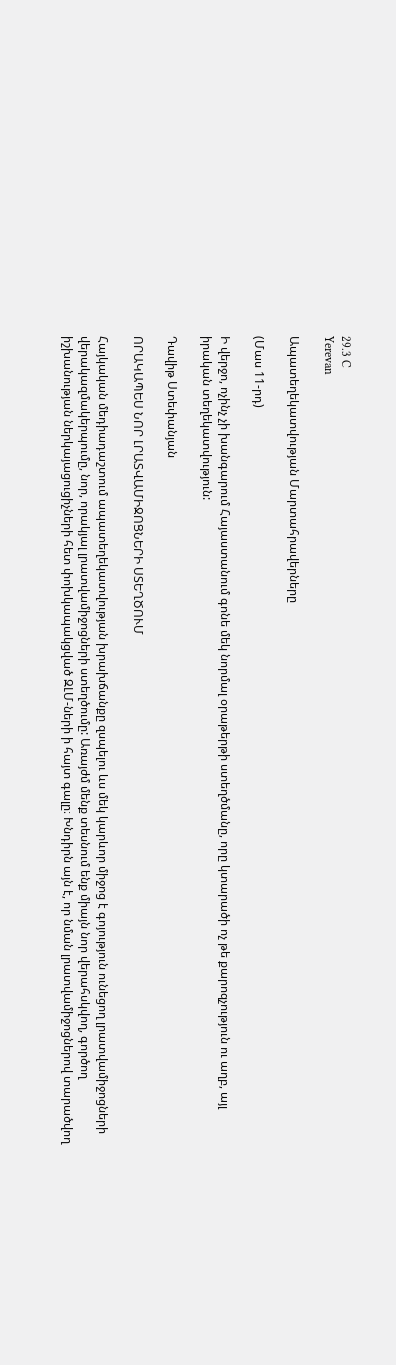29.3 C
Yerevan

Ապատեղեկատվության Մարտահրավերները

(Մաս 11-րդ)

Ի վերջո, ոչինչ չի խանգարում Հայաստանում գոնե մեկ նորմալ օրաթերթի ստեղծմանը, որը կտարածի ոչ թե քարոզչություն ու աղբ, այլ իրական տեղեկատվություն:

Դավիթ Ստեփանյան

ՈՐԱԿԱՊԵՍ ՆՈՐ ԼՐԱՏՎԱՄԻՋՈՑՆԵՐԻ ՍՏԵՂԾՈՒՄ

Հայկական մեդիադաշտում ապատեղեկատվության խրախճանքը զսպելու ևս մեկ կարևոր միջոց է գոյություն ունեցող լրատվամիջոցների վերակազմակերպումը, նոր, որակյալ լրատվամիջոցների ստեղծումը: Առայժմ մենք տեսնում ենք միայն նոր վերահսկվող, գործող իշխանության ներկայացուցիչների հետ փոխկապակցված ԶԼՄ-ների ի հայտ գալը։ Խնդիրն այն է, որ նման լրատվամիջոցներով տարածվող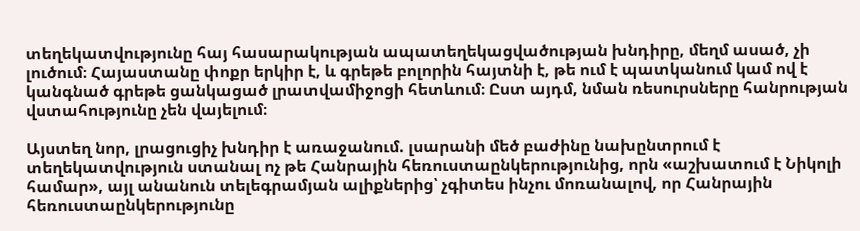տեղեկատվությունը հայ հասարակության ապատեղեկացվածության խնդիրը, մեղմ ասած, չի լուծում։ Հայաստանը փոքր երկիր է, և գրեթե բոլորին հայտնի է, թե ում է պատկանում կամ ով է կանգնած գրեթե ցանկացած լրատվամիջոցի հետևում։ Ըստ այդմ, նման ռեսուրսները հանրության վստահությունը չեն վայելում։

Այստեղ նոր, լրացուցիչ խնդիր է առաջանում. լսարանի մեծ բաժինը նախընտրում է տեղեկատվություն ստանալ ոչ թե Հանրային հեռուստաընկերությունից, որն «աշխատում է Նիկոլի համար», այլ անանուն տելեգրամյան ալիքներից՝ չգիտես ինչու մոռանալով, որ Հանրային հեռուստաընկերությունը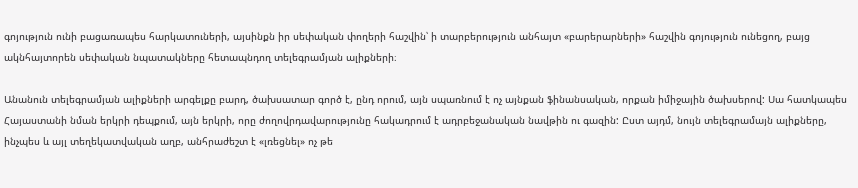գոյություն ունի բացառապես հարկատուների, այսինքն իր սեփական փողերի հաշվին՝ ի տարբերություն անհայտ «բարերարների» հաշվին գոյություն ունեցող, բայց ակնհայտորեն սեփական նպատակները հետապնդող տելեգրամյան ալիքների։

Անանուն տելեգրամյան ալիքների արգելքը բարդ, ծախսատար գործ է, ընդ որում, այն սպառնում է ոչ այնքան ֆինանսական, որքան իմիջային ծախսերով: Սա հատկապես Հայաստանի նման երկրի դեպքում, այն երկրի, որը ժողովրդավարությունը հակադրում է ադրբեջանական նավթին ու գազին: Ըստ այդմ, նույն տելեգրամայն ալիքները, ինչպես և այլ տեղեկատվական աղբ, անհրաժեշտ է «լռեցնել» ոչ թե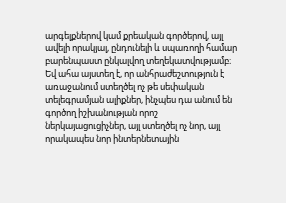արգելքներով կամ քրեական գործերով, այլ ավելի որակյալ, ընդունելի և սպառողի համար բարենպաստ ընկալվող տեղեկատվությամբ։ Եվ ահա այստեղ է, որ անհրաժեշտություն է առաջանում ստեղծել ոչ թե սեփական տելեգրամյան ալիքներ, ինչպես դա անում են գործող իշխանության որոշ ներկայացուցիչներ, այլ ստեղծել ոչ նոր, այլ որակապես նոր ինտերնետային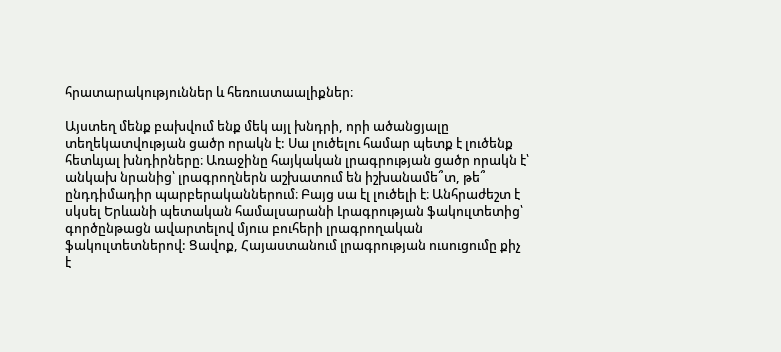հրատարակություններ և հեռուստաալիքներ։

Այստեղ մենք բախվում ենք մեկ այլ խնդրի, որի ածանցյալը տեղեկատվության ցածր որակն է: Սա լուծելու համար պետք է լուծենք հետևյալ խնդիրները։ Առաջինը հայկական լրագրության ցածր որակն է՝ անկախ նրանից՝ լրագրողներն աշխատում են իշխանամե՞տ, թե՞ ընդդիմադիր պարբերականներում։ Բայց սա էլ լուծելի է։ Անհրաժեշտ է սկսել Երևանի պետական համալսարանի Լրագրության ֆակուլտետից՝ գործընթացն ավարտելով մյուս բուհերի լրագրողական ֆակուլտետներով: Ցավոք, Հայաստանում լրագրության ուսուցումը քիչ է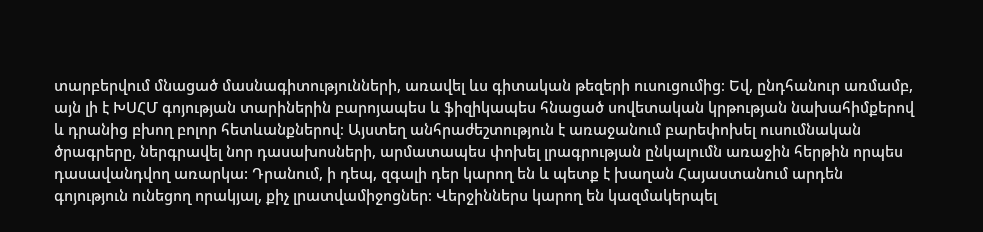տարբերվում մնացած մասնագիտությունների, առավել ևս գիտական թեզերի ուսուցումից։ Եվ, ընդհանուր առմամբ, այն լի է ԽՍՀՄ գոյության տարիներին բարոյապես և ֆիզիկապես հնացած սովետական կրթության նախահիմքերով և դրանից բխող բոլոր հետևանքներով։ Այստեղ անհրաժեշտություն է առաջանում բարեփոխել ուսումնական ծրագրերը, ներգրավել նոր դասախոսների, արմատապես փոխել լրագրության ընկալումն առաջին հերթին որպես դասավանդվող առարկա: Դրանում, ի դեպ, զգալի դեր կարող են և պետք է խաղան Հայաստանում արդեն գոյություն ունեցող որակյալ, քիչ լրատվամիջոցներ։ Վերջիններս կարող են կազմակերպել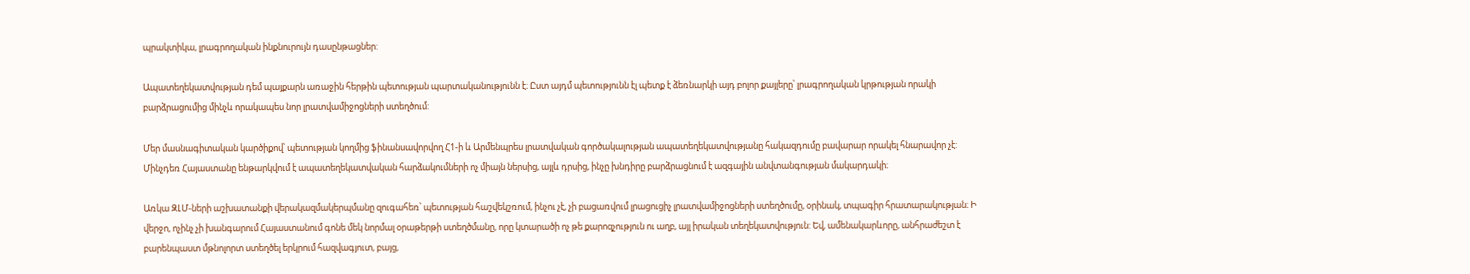պրակտիկա, լրագրողական ինքնուրույն դասընթացներ:

Ապատեղեկատվության դեմ պայքարն առաջին հերթին պետության պարտականությունն է։ Ըստ այդմ պետությունն էլ պետք է ձեռնարկի այդ բոլոր քայլերը՝ լրագրողական կրթության որակի բարձրացումից մինչև որակապես նոր լրատվամիջոցների ստեղծում:

Մեր մասնագիտական կարծիքով՝ պետության կողմից ֆինանսավորվող Հ1‑ի և Արմենպրես լրատվական գործակալության ապատեղեկատվությանը հակազդումը բավարար որակել հնարավոր չէ: Մինչդեռ Հայաստանը ենթարկվում է ապատեղեկատվական հարձակումների ոչ միայն ներսից, այլև դրսից, ինչը խնդիրը բարձրացնում է ազգային անվտանգության մակարդակի։

Առկա ԶԼՄ-ների աշխատանքի վերակազմակերպմանը զուգահեռ՝ պետության հաշվեկշռում, ինչու չէ, չի բացառվում լրացուցիչ լրատվամիջոցների ստեղծումը, օրինակ, տպագիր հրատարակության։ Ի վերջո, ոչինչ չի խանգարում Հայաստանում գոնե մեկ նորմալ օրաթերթի ստեղծմանը, որը կտարածի ոչ թե քարոզչություն ու աղբ, այլ իրական տեղեկատվություն: Եվ, ամենակարևորը, անհրաժեշտ է բարենպաստ մթնոլորտ ստեղծել երկրում հազվագյուտ, բայց,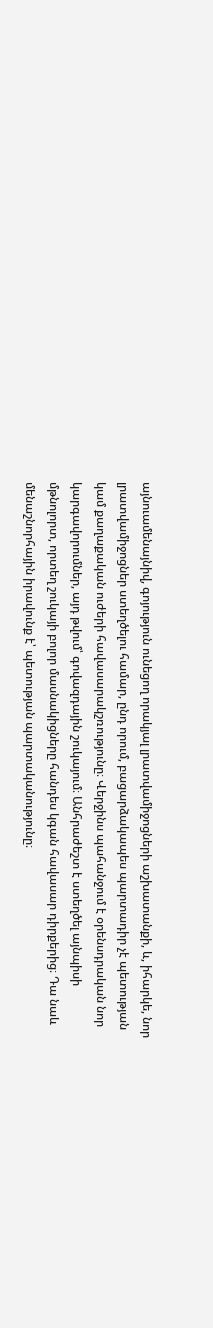այնուամենայնիվ, գոյություն ունեցող որակյալ լրատվամիջոցների աշխատանքի, և, իհարկե, նոր լրատվամիջոցներ ստեղծելու համար, ընդ որում, բացարձակապես պարտադիր չէ պետության կամ քաղաքական ուժերի հավասարակշռությունը։ Վերջինս պահանջում է օրենսդրական նոր կարգավորումներ, այդ թվում՝ գովազդային շուկայում։ Անհրաժեշտ է ստեղծել այնպիսի մթնոլորտ, որտեղ շուկայի բոլոր մասնակիցները հանդես կգան հավասար դիրքերից։ Դա նաև մենաշնորհային իրավունք է՝ պետության պարտականությունը։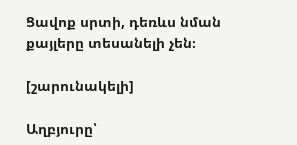Ցավոք սրտի, դեռևս նման քայլերը տեսանելի չեն։

[շարունակելի]

Աղբյուրը՝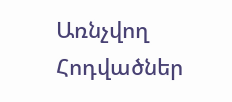Առնչվող Հոդվածներ